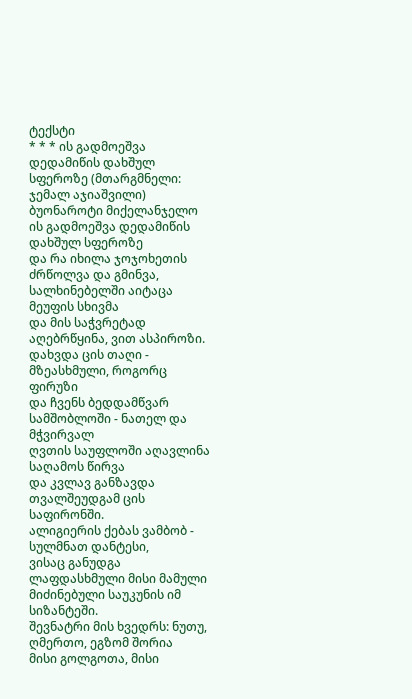ტექსტი
* * * ის გადმოეშვა დედამიწის დახშულ სფეროზე (მთარგმნელი: ჯემალ აჯიაშვილი)
ბუონაროტი მიქელანჯელო
ის გადმოეშვა დედამიწის დახშულ სფეროზე
და რა იხილა ჯოჯოხეთის ძრწოლვა და გმინვა,
სალხინებელში აიტაცა მეუფის სხივმა
და მის საჭვრეტად აღებრწყინა, ვით ასპიროზი.
დახვდა ცის თაღი - მზეასხმული, როგორც ფირუზი
და ჩვენს ბედდამწვარ სამშობლოში - ნათელ და მჭვირვალ
ღვთის საუფლოში აღავლინა საღამოს წირვა
და კვლავ განზავდა თვალშეუდგამ ცის საფირონში.
ალიგიერის ქებას ვამბობ - სულმნათ დანტესი,
ვისაც განუდგა ლაფდასხმული მისი მამული
მიძინებული საუკუნის იმ სიზანტეში.
შევნატრი მის ხვედრს: ნუთუ, ღმერთო, ეგზომ შორია
მისი გოლგოთა, მისი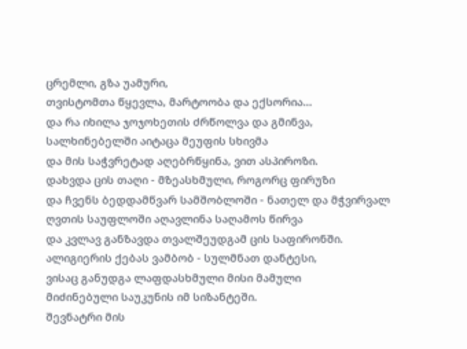ცრემლი, გზა უამური,
თვისტომთა წყევლა, მარტოობა და ექსორია...
და რა იხილა ჯოჯოხეთის ძრწოლვა და გმინვა,
სალხინებელში აიტაცა მეუფის სხივმა
და მის საჭვრეტად აღებრწყინა, ვით ასპიროზი.
დახვდა ცის თაღი - მზეასხმული, როგორც ფირუზი
და ჩვენს ბედდამწვარ სამშობლოში - ნათელ და მჭვირვალ
ღვთის საუფლოში აღავლინა საღამოს წირვა
და კვლავ განზავდა თვალშეუდგამ ცის საფირონში.
ალიგიერის ქებას ვამბობ - სულმნათ დანტესი,
ვისაც განუდგა ლაფდასხმული მისი მამული
მიძინებული საუკუნის იმ სიზანტეში.
შევნატრი მის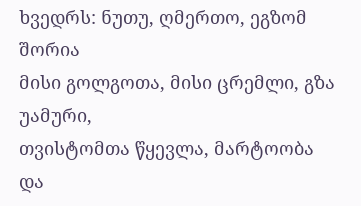ხვედრს: ნუთუ, ღმერთო, ეგზომ შორია
მისი გოლგოთა, მისი ცრემლი, გზა უამური,
თვისტომთა წყევლა, მარტოობა და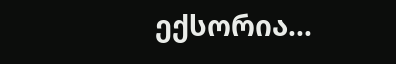ექსორია...